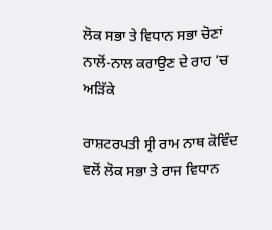ਲੋਕ ਸਭਾ ਤੇ ਵਿਧਾਨ ਸਭਾ ਚੋਣਾਂ ਨਾਲੋਂ-ਨਾਲ ਕਰਾਉਣ ਦੇ ਰਾਹ ’ਚ ਅੜਿੱਕੇ

ਰਾਸ਼ਟਰਪਤੀ ਸ੍ਰੀ ਰਾਮ ਨਾਥ ਕੋਵਿੰਦ ਵਲੋਂ ਲੋਕ ਸਭਾ ਤੇ ਰਾਜ ਵਿਧਾਨ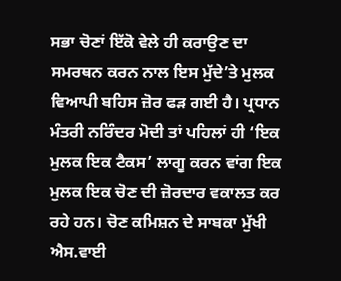ਸਭਾ ਚੋਣਾਂ ਇੱਕੋ ਵੇਲੇ ਹੀ ਕਰਾਉਣ ਦਾ ਸਮਰਥਨ ਕਰਨ ਨਾਲ ਇਸ ਮੁੱਦੇ’ਤੇ ਮੁਲਕ ਵਿਆਪੀ ਬਹਿਸ ਜ਼ੋਰ ਫੜ ਗਈ ਹੈ। ਪ੍ਰਧਾਨ ਮੰਤਰੀ ਨਰਿੰਦਰ ਮੋਦੀ ਤਾਂ ਪਹਿਲਾਂ ਹੀ ‘ਇਕ ਮੁਲਕ ਇਕ ਟੈਕਸ’ ਲਾਗੂ ਕਰਨ ਵਾਂਗ ਇਕ ਮੁਲਕ ਇਕ ਚੋਣ ਦੀ ਜ਼ੋਰਦਾਰ ਵਕਾਲਤ ਕਰ ਰਹੇ ਹਨ। ਚੋਣ ਕਮਿਸ਼ਨ ਦੇ ਸਾਬਕਾ ਮੁੱਖੀ ਐਸ.ਵਾਈ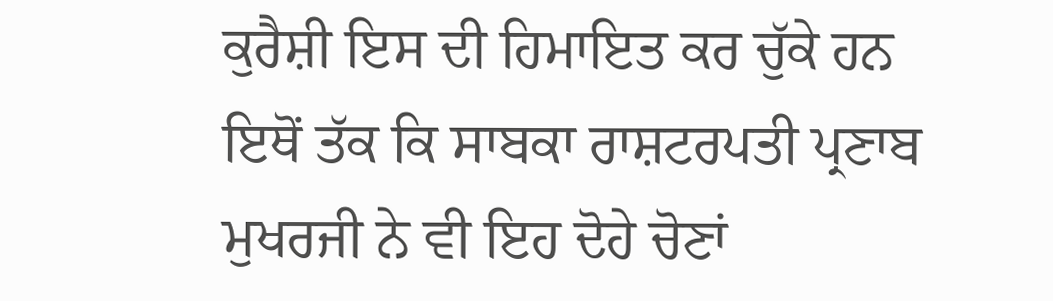ਕੁਰੈਸ਼ੀ ਇਸ ਦੀ ਹਿਮਾਇਤ ਕਰ ਚੁੱਕੇ ਹਨ ਇਥੋਂ ਤੱਕ ਕਿ ਸਾਬਕਾ ਰਾਸ਼ਟਰਪਤੀ ਪ੍ਰਣਾਬ ਮੁਖਰਜੀ ਨੇ ਵੀ ਇਹ ਦੋਹੇ ਚੋਣਾਂ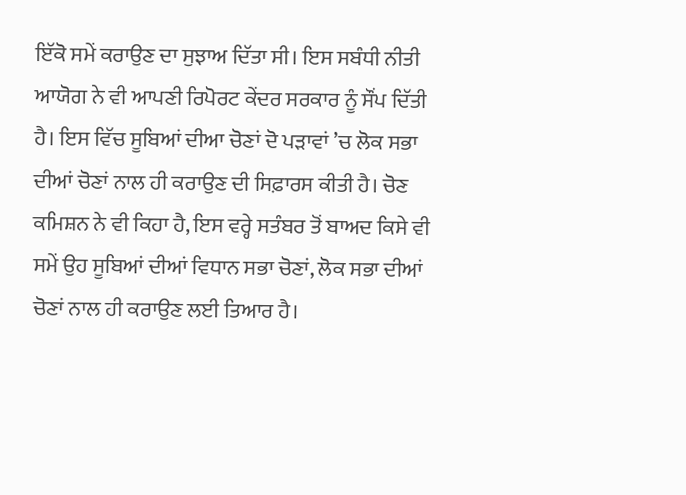ਇੱਕੋ ਸਮੇਂ ਕਰਾਉਣ ਦਾ ਸੁਝਾਅ ਦਿੱਤਾ ਸੀ। ਇਸ ਸਬੰਧੀ ਨੀਤੀ ਆਯੋਗ ਨੇ ਵੀ ਆਪਣੀ ਰਿਪੋਰਟ ਕੇਂਦਰ ਸਰਕਾਰ ਨੂੰ ਸੌਂਪ ਦਿੱਤੀ ਹੈ। ਇਸ ਵਿੱਚ ਸੂਬਿਆਂ ਦੀਆ ਚੋਣਾਂ ਦੋ ਪੜਾਵਾਂ ’ਚ ਲੋਕ ਸਭਾ ਦੀਆਂ ਚੋਣਾਂ ਨਾਲ ਹੀ ਕਰਾਉਣ ਦੀ ਸਿਫ਼ਾਰਸ ਕੀਤੀ ਹੈ। ਚੋਣ ਕਮਿਸ਼ਨ ਨੇ ਵੀ ਕਿਹਾ ਹੈ, ਇਸ ਵਰ੍ਹੇ ਸਤੰਬਰ ਤੋਂ ਬਾਅਦ ਕਿਸੇ ਵੀ ਸਮੇਂ ਉਹ ਸੂਬਿਆਂ ਦੀਆਂ ਵਿਧਾਨ ਸਭਾ ਚੋਣਾਂ, ਲੋਕ ਸਭਾ ਦੀਆਂ ਚੋਣਾਂ ਨਾਲ ਹੀ ਕਰਾਉਣ ਲਈ ਤਿਆਰ ਹੈ।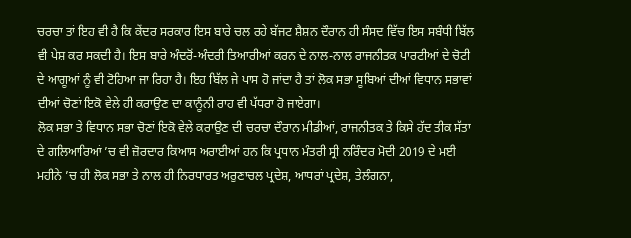ਚਰਚਾ ਤਾਂ ਇਹ ਵੀ ਹੈ ਕਿ ਕੇਂਦਰ ਸਰਕਾਰ ਇਸ ਬਾਰੇ ਚਲ ਰਹੇ ਬੱਜਟ ਸ਼ੈਸ਼ਨ ਦੌਰਾਨ ਹੀ ਸੰਸਦ ਵਿੱਚ ਇਸ ਸਬੰਧੀ ਬਿੱਲ ਵੀ ਪੇਸ਼ ਕਰ ਸਕਦੀ ਹੈ। ਇਸ ਬਾਰੇ ਅੰਦਰੋਂ-ਅੰਦਰੀ ਤਿਆਰੀਆਂ ਕਰਨ ਦੇ ਨਾਲ-ਨਾਲ ਰਾਜਨੀਤਕ ਪਾਰਟੀਆਂ ਦੇ ਚੋਟੀ ਦੇ ਆਗੂਆਂ ਨੂੰ ਵੀ ਟੋਹਿਆ ਜਾ ਰਿਹਾ ਹੈ। ਇਹ ਬਿੱਲ ਜੇ ਪਾਸ ਹੋ ਜਾਂਦਾ ਹੈ ਤਾਂ ਲੋਕ ਸਭਾ ਸੂਬਿਆਂ ਦੀਆਂ ਵਿਧਾਨ ਸਭਾਵਾਂ ਦੀਆਂ ਚੋਣਾਂ ਇਕੋ ਵੇਲੇ ਹੀ ਕਰਾਉਣ ਦਾ ਕਾਨੂੰਨੀ ਰਾਹ ਵੀ ਪੱਧਰਾ ਹੋ ਜਾਏਗਾ।
ਲੋਕ ਸਭਾ ਤੇ ਵਿਧਾਨ ਸਭਾ ਚੋਣਾਂ ਇਕੋ ਵੇਲੇ ਕਰਾਉਣ ਦੀ ਚਰਚਾ ਦੌਰਾਨ ਮੀਡੀਆਂ, ਰਾਜਨੀਤਕ ਤੇ ਕਿਸੇ ਹੱਦ ਤੀਕ ਸੱਤਾ ਦੇ ਗਲਿਆਰਿਆਂ ’ਚ ਵੀ ਜ਼ੋਰਦਾਰ ਕਿਆਸ ਅਰਾਈਆਂ ਹਨ ਕਿ ਪ੍ਰਧਾਨ ਮੰਤਰੀ ਸ੍ਰੀ ਨਰਿੰਦਰ ਮੋਦੀ 2019 ਦੇ ਮਈ ਮਹੀਨੇ ’ਚ ਹੀ ਲੋਕ ਸਭਾ ਤੇ ਨਾਲ ਹੀ ਨਿਰਧਾਰਤ ਅਰੁਣਾਚਲ ਪ੍ਰਦੇਸ਼, ਆਧਰਾਂ ਪ੍ਰਦੇਸ਼, ਤੇਲੰਗਨਾ,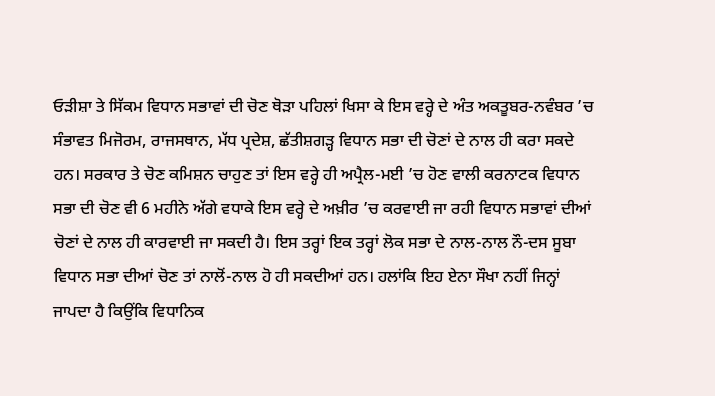ਓੜੀਸ਼ਾ ਤੇ ਸਿੱਕਮ ਵਿਧਾਨ ਸਭਾਵਾਂ ਦੀ ਚੋਣ ਥੋੜਾ ਪਹਿਲਾਂ ਖਿਸਾ ਕੇ ਇਸ ਵਰ੍ਹੇ ਦੇ ਅੰਤ ਅਕਤੂਬਰ-ਨਵੰਬਰ ’ਚ ਸੰਭਾਵਤ ਮਿਜੋਰਮ, ਰਾਜਸਥਾਨ, ਮੱਧ ਪ੍ਰਦੇਸ਼, ਛੱਤੀਸ਼ਗੜ੍ਹ ਵਿਧਾਨ ਸਭਾ ਦੀ ਚੋਣਾਂ ਦੇ ਨਾਲ ਹੀ ਕਰਾ ਸਕਦੇ ਹਨ। ਸਰਕਾਰ ਤੇ ਚੋਣ ਕਮਿਸ਼ਨ ਚਾਹੁਣ ਤਾਂ ਇਸ ਵਰ੍ਹੇ ਹੀ ਅਪ੍ਰੈਲ-ਮਈ ’ਚ ਹੋਣ ਵਾਲੀ ਕਰਨਾਟਕ ਵਿਧਾਨ ਸਭਾ ਦੀ ਚੋਣ ਵੀ 6 ਮਹੀਨੇ ਅੱਗੇ ਵਧਾਕੇ ਇਸ ਵਰ੍ਹੇ ਦੇ ਅਖ਼ੀਰ ’ਚ ਕਰਵਾਈ ਜਾ ਰਹੀ ਵਿਧਾਨ ਸਭਾਵਾਂ ਦੀਆਂ ਚੋਣਾਂ ਦੇ ਨਾਲ ਹੀ ਕਾਰਵਾਈ ਜਾ ਸਕਦੀ ਹੈ। ਇਸ ਤਰ੍ਹਾਂ ਇਕ ਤਰ੍ਹਾਂ ਲੋਕ ਸਭਾ ਦੇ ਨਾਲ-ਨਾਲ ਨੌ-ਦਸ ਸੂਬਾ ਵਿਧਾਨ ਸਭਾ ਦੀਆਂ ਚੋਣ ਤਾਂ ਨਾਲੋਂ-ਨਾਲ ਹੋ ਹੀ ਸਕਦੀਆਂ ਹਨ। ਹਲਾਂਕਿ ਇਹ ਏਨਾ ਸੌਖਾ ਨਹੀਂ ਜਿਨ੍ਹਾਂ ਜਾਪਦਾ ਹੈ ਕਿਉਂਕਿ ਵਿਧਾਨਿਕ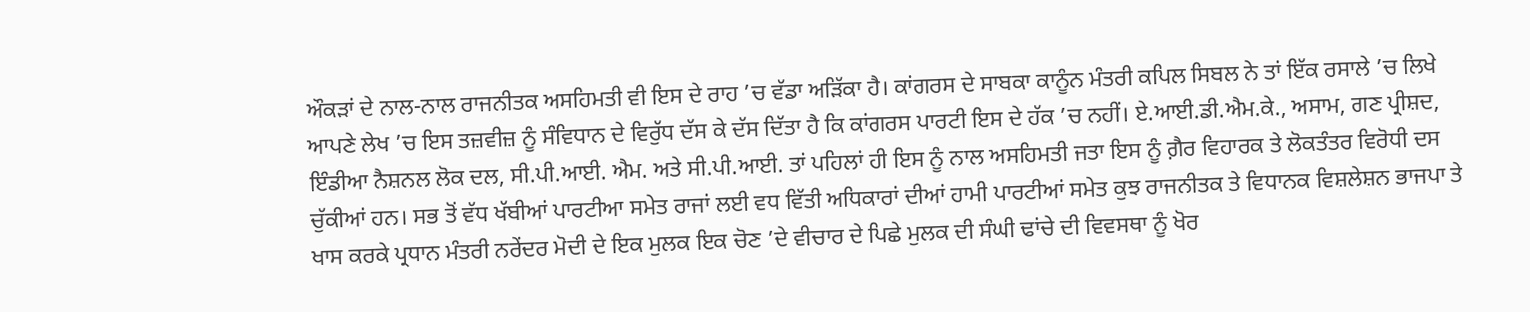ਔਕੜਾਂ ਦੇ ਨਾਲ-ਨਾਲ ਰਾਜਨੀਤਕ ਅਸਹਿਮਤੀ ਵੀ ਇਸ ਦੇ ਰਾਹ ’ਚ ਵੱਡਾ ਅੜਿੱਕਾ ਹੈ। ਕਾਂਗਰਸ ਦੇ ਸਾਬਕਾ ਕਾਨੂੰਨ ਮੰਤਰੀ ਕਪਿਲ ਸਿਬਲ ਨੇ ਤਾਂ ਇੱਕ ਰਸਾਲੇ ’ਚ ਲਿਖੇ ਆਪਣੇ ਲੇਖ ’ਚ ਇਸ ਤਜ਼ਵੀਜ਼ ਨੂੰ ਸੰਵਿਧਾਨ ਦੇ ਵਿਰੁੱਧ ਦੱਸ ਕੇ ਦੱਸ ਦਿੱਤਾ ਹੈ ਕਿ ਕਾਂਗਰਸ ਪਾਰਟੀ ਇਸ ਦੇ ਹੱਕ ’ਚ ਨਹੀਂ। ਏ.ਆਈ.ਡੀ.ਐਮ.ਕੇ., ਅਸਾਮ, ਗਣ ਪ੍ਰੀਸ਼ਦ, ਇੰਡੀਆ ਨੈਸ਼ਨਲ ਲੋਕ ਦਲ, ਸੀ.ਪੀ.ਆਈ. ਐਮ. ਅਤੇ ਸੀ.ਪੀ.ਆਈ. ਤਾਂ ਪਹਿਲਾਂ ਹੀ ਇਸ ਨੂੰ ਨਾਲ ਅਸਹਿਮਤੀ ਜਤਾ ਇਸ ਨੂੰ ਗ਼ੈਰ ਵਿਹਾਰਕ ਤੇ ਲੋਕਤੰਤਰ ਵਿਰੋਧੀ ਦਸ ਚੁੱਕੀਆਂ ਹਨ। ਸਭ ਤੋਂ ਵੱਧ ਖੱਬੀਆਂ ਪਾਰਟੀਆ ਸਮੇਤ ਰਾਜਾਂ ਲਈ ਵਧ ਵਿੱਤੀ ਅਧਿਕਾਰਾਂ ਦੀਆਂ ਹਾਮੀ ਪਾਰਟੀਆਂ ਸਮੇਤ ਕੁਝ ਰਾਜਨੀਤਕ ਤੇ ਵਿਧਾਨਕ ਵਿਸ਼ਲੇਸ਼ਨ ਭਾਜਪਾ ਤੇ ਖਾਸ ਕਰਕੇ ਪ੍ਰਧਾਨ ਮੰਤਰੀ ਨਰੇਂਦਰ ਮੋਦੀ ਦੇ ਇਕ ਮੁਲਕ ਇਕ ਚੋਣ ’ਦੇ ਵੀਚਾਰ ਦੇ ਪਿਛੇ ਮੁਲਕ ਦੀ ਸੰਘੀ ਢਾਂਚੇ ਦੀ ਵਿਵਸਥਾ ਨੂੰ ਖੋਰ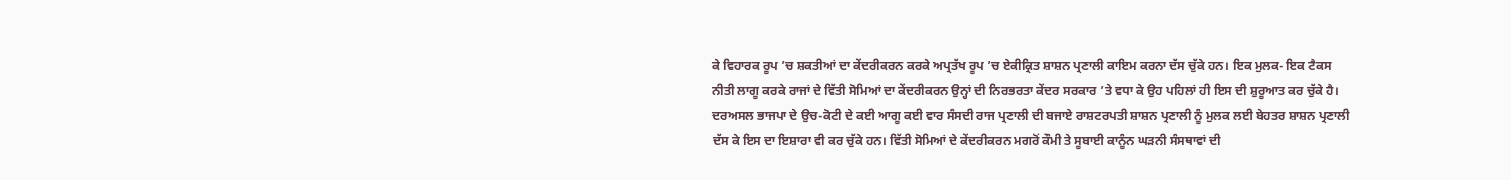ਕੇ ਵਿਹਾਰਕ ਰੂਪ ’ਚ ਸ਼ਕਤੀਆਂ ਦਾ ਕੇਂਦਰੀਕਰਨ ਕਰਕੇ ਅਪ੍ਰਤੱਖ ਰੂਪ ’ਚ ਏਕੀਕ੍ਰਿਤ ਸ਼ਾਸ਼ਨ ਪ੍ਰਣਾਲੀ ਕਾਇਮ ਕਰਨਾ ਦੱਸ ਚੁੱਕੇ ਹਨ। ਇਕ ਮੁਲਕ- ਇਕ ਟੈਕਸ ਨੀਤੀ ਲਾਗੂ ਕਰਕੇ ਰਾਜਾਂ ਦੇ ਵਿੱਤੀ ਸੋਮਿਆਂ ਦਾ ਕੇਂਦਰੀਕਰਨ ਉਨ੍ਹਾਂ ਦੀ ਨਿਰਭਰਤਾ ਕੇਂਦਰ ਸਰਕਾਰ ’ਤੇ ਵਧਾ ਕੇ ਉਹ ਪਹਿਲਾਂ ਹੀ ਇਸ ਦੀ ਸ਼ੁਰੂਆਤ ਕਰ ਚੁੱਕੇ ਹੈ। ਦਰਅਸਲ ਭਾਜਪਾ ਦੇ ਉਚ-ਕੋਟੀ ਦੇ ਕਈ ਆਗੂ ਕਈ ਵਾਰ ਸੰਸਦੀ ਰਾਜ ਪ੍ਰਣਾਲੀ ਦੀ ਬਜਾਏ ਰਾਸ਼ਟਰਪਤੀ ਸ਼ਾਸ਼ਨ ਪ੍ਰਣਾਲੀ ਨੂੰ ਮੁਲਕ ਲਈ ਬੇਹਤਰ ਸ਼ਾਸ਼ਨ ਪ੍ਰਣਾਲੀ ਦੱਸ ਕੇ ਇਸ ਦਾ ਇਸ਼ਾਰਾ ਵੀ ਕਰ ਚੁੱਕੇ ਹਨ। ਵਿੱਤੀ ਸੋਮਿਆਂ ਦੇ ਕੇਂਦਰੀਕਰਨ ਮਗਰੋਂ ਕੌਮੀ ਤੇ ਸੂਬਾਈ ਕਾਨੂੰਨ ਘੜਨੀ ਸੰਸਥਾਵਾਂ ਦੀ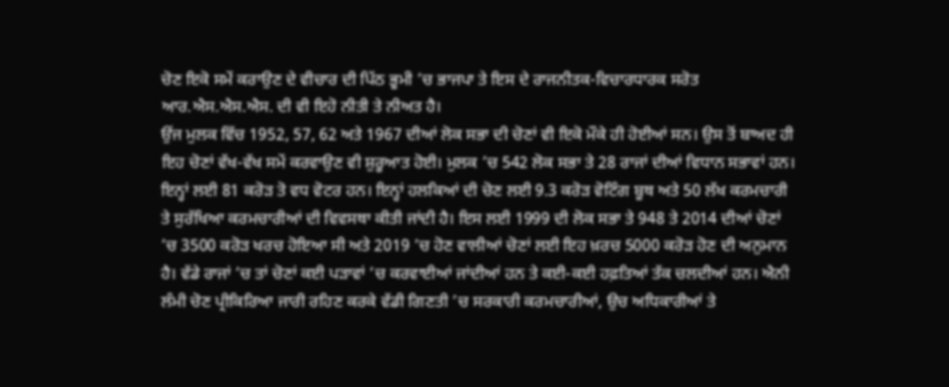ਚੋਣ ਇਕੋ ਸਮੇਂ ਕਰਾਉਣ ਦੇ ਵੀਚਾਰ ਦੀ ਪਿੱਠ ਭੂਮੀ ’ਚ ਭਾਜਪਾ ਤੇ ਇਸ ਦੇ ਰਾਜਨੀਤਕ-ਵਿਚਾਰਧਾਰਕ ਸਰੋਤ ਆਰ.ਐਸ.ਐਸ.ਐਸ. ਦੀ ਵੀ ਇਹੋ ਨੀਤੀ ਤੇ ਨੀਅਤ ਹੈ।
ਉਂਜ ਮੁਲਕ ਵਿੱਚ 1952, 57, 62 ਅਤੇ 1967 ਦੀਆਂ ਲੋਕ ਸਭਾ ਦੀ ਚੋਣਾਂ ਵੀ ਇਕੋ ਮੌਕੇ ਹੀ ਹੋਈਆਂ ਸਨ। ਉਸ ਤੋਂ ਬਾਅਦ ਹੀ ਇਹ ਚੋਣਾਂ ਵੱਖ-ਵੱਖ ਸਮੇਂ ਕਰਵਾਉਣ ਵੀ ਸ਼ੁਰੂਆਤ ਹੋਈ। ਮੁਲਕ ’ਚ 542 ਲੋਕ ਸਭਾ ਤੇ 28 ਰਾਜਾਂ ਦੀਆਂ ਵਿਧਾਨ ਸਭਾਵਾਂ ਹਨ। ਇਨ੍ਹਾਂ ਲਈ 81 ਕਰੋੜ ਤੋ ਵਧ ਵੋਟਰ ਹਨ। ਇਨ੍ਹਾਂ ਹਲਕਿਆਂ ਦੀ ਚੋਣ ਲਈ 9.3 ਕਰੋੜ ਵੋਟਿੰਗ ਬੂਥ ਅਤੇ 50 ਲੱਖ ਕਰਮਚਾਰੀ ਤੇ ਸੁਰੱਖਿਆ ਕਰਮਚਾਰੀਆਂ ਦੀ ਵਿਵਸਥਾ ਕੀਤੀ ਜਾਂਦੀ ਹੈ। ਇਸ ਲਈ 1999 ਦੀ ਲੋਕ ਸਭਾ ਤੇ 948 ਤੇ 2014 ਦੀਆਂ ਚੋਣਾਂ ’ਚ 3500 ਕਰੋੜ ਖਰਚ ਹੋਇਆ ਸੀ ਅਤੇ 2019 ’ਚ ਹੋਣ ਵਾਲੀਆਂ ਚੋਣਾਂ ਲਈ ਇਹ ਖ਼ਰਚ 5000 ਕਰੋੜ ਹੋਣ ਦੀ ਅਨੁਮਾਨ ਹੈ। ਵੱਡੇ ਰਾਜਾਂ ’ਚ ਤਾਂ ਚੋਣਾਂ ਕਈ ਪੜਾਵਾਂ ’ਚ ਕਰਵਾਈਆਂ ਜਾਂਦੀਆਂ ਹਨ ਤੇ ਕਈ-ਕਈ ਹਫ਼ਤਿਆਂ ਤੱਕ ਚਲਦੀਆਂ ਹਨ। ਐਨੀ ਲੰਮੀ ਚੋਣ ਪ੍ਰੀਕਿਰਿਆ ਜਾਰੀ ਰਹਿਣ ਕਰਕੇ ਵੱਡੀ ਗਿਣਤੀ ’ਚ ਸਰਕਾਰੀ ਕਰਮਚਾਰੀਆਂ, ਉਚ ਅਧਿਕਾਰੀਆਂ ਤੇ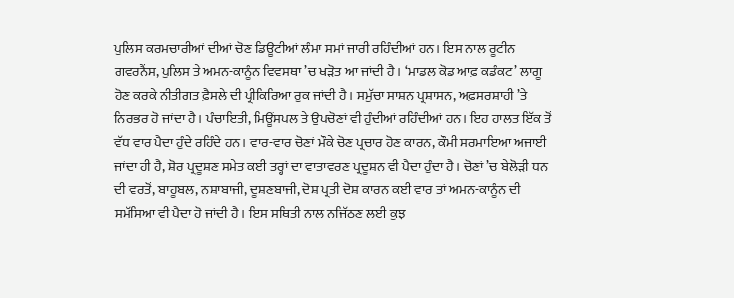ਪੁਲਿਸ ਕਰਮਚਾਰੀਆਂ ਦੀਆਂ ਚੋਣ ਡਿਊਟੀਆਂ ਲੰਮਾ ਸਮਾਂ ਜਾਰੀ ਰਹਿੰਦੀਆਂ ਹਨ। ਇਸ ਨਾਲ ਰੂਟੀਨ ਗਵਰਨੈਂਸ, ਪੁਲਿਸ ਤੇ ਅਮਨ-ਕਾਨੂੰਨ ਵਿਵਸਥਾ ’ਚ ਖੜੋਤ ਆ ਜਾਂਦੀ ਹੈ। ‘ਮਾਡਲ ਕੋਡ ਆਫ਼ ਕਡੰਕਟ’ ਲਾਗੂ ਹੋਣ ਕਰਕੇ ਨੀਤੀਗਤ ਫ਼ੈਸਲੇ ਦੀ ਪ੍ਰੀਕਿਰਿਆ ਰੁਕ ਜਾਂਦੀ ਹੈ। ਸਮੁੱਚਾ ਸਾਸ਼ਨ ਪ੍ਰਸ਼ਾਸਨ, ਅਫ਼ਸਰਸ਼ਾਹੀ ’ਤੇ ਨਿਰਭਰ ਹੋ ਜਾਂਦਾ ਹੈ। ਪੰਚਾਇਤੀ, ਮਿਊਂਸਪਲ ਤੇ ਉਪਚੋਣਾਂ ਵੀ ਹੁੰਦੀਆਂ ਰਹਿੰਦੀਆਂ ਹਨ। ਇਹ ਹਾਲਤ ਇੱਕ ਤੋਂ ਵੱਧ ਵਾਰ ਪੈਦਾ ਹੁੰਦੇ ਰਹਿੰਦੇ ਹਨ। ਵਾਰ-ਵਾਰ ਚੋਣਾਂ ਮੌਕੇ ਚੋਣ ਪ੍ਰਚਾਰ ਹੋਣ ਕਾਰਨ, ਕੌਮੀ ਸਰਮਾਇਆ ਅਜਾਈ ਜਾਂਦਾ ਹੀ ਹੈ, ਸ਼ੋਰ ਪ੍ਰਦੂਸ਼ਣ ਸਮੇਤ ਕਈ ਤਰ੍ਹਾਂ ਦਾ ਵਾਤਾਵਰਣ ਪ੍ਰਦੂਸ਼ਨ ਵੀ ਪੈਦਾ ਹੁੰਦਾ ਹੈ। ਚੋਣਾਂ ’ਚ ਬੇਲੋੜੀ ਧਨ ਦੀ ਵਰਤੋਂ, ਬਾਹੂਬਲ, ਨਸ਼ਾਬਾਜੀ, ਦੂਸ਼ਣਬਾਜੀ, ਦੋਸ਼ ਪ੍ਰਤੀ ਦੋਸ਼ ਕਾਰਨ ਕਈ ਵਾਰ ਤਾਂ ਅਮਨ-ਕਾਨੂੰਨ ਦੀ ਸਮੱਸਿਆ ਵੀ ਪੈਦਾ ਹੋ ਜਾਂਦੀ ਹੈ। ਇਸ ਸਥਿਤੀ ਨਾਲ ਨਜਿੱਠਣ ਲਈ ਕੁਝ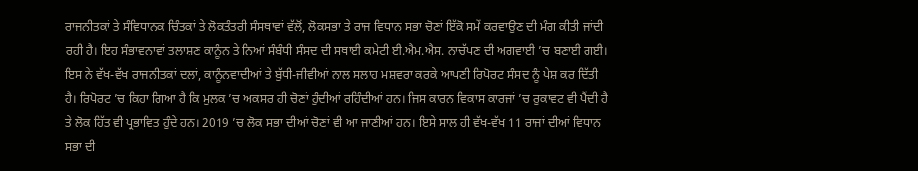ਰਾਜਨੀਤਕਾਂ ਤੇ ਸੰਵਿਧਾਨਕ ਚਿੰਤਕਾਂ ਤੇ ਲੋਕਤੰਤਰੀ ਸੰਸਥਾਵਾਂ ਵੱਲੋਂ, ਲੋਕਸਭਾ ਤੇ ਰਾਜ ਵਿਧਾਨ ਸਭਾ ਚੋਣਾਂ ਇੱਕੋ ਸਮੇਂ ਕਰਵਾਉਣ ਦੀ ਮੰਗ ਕੀਤੀ ਜਾਂਦੀ ਰਹੀ ਹੈ। ਇਹ ਸੰਭਾਵਨਾਵਾਂ ਤਲਾਸ਼ਣ ਕਾਨੂੰਨ ਤੇ ਨਿਆਂ ਸੰਬੰਧੀ ਸੰਸਦ ਦੀ ਸਥਾਈ ਕਮੇਟੀ ਈ.ਐਮ.ਐਸ. ਨਾਚੱਪਣ ਦੀ ਅਗਵਾਈ ’ਚ ਬਣਾਈ ਗਈ। ਇਸ ਨੇ ਵੱਖ-ਵੱਖ ਰਾਜਨੀਤਕਾਂ ਦਲਾਂ, ਕਾਨੂੰਨਵਾਦੀਆਂ ਤੇ ਬੁੱਧੀ-ਜੀਵੀਆਂ ਨਾਲ ਸਲਾਹ ਮਸ਼ਵਰਾ ਕਰਕੇ ਆਪਣੀ ਰਿਪੋਰਟ ਸੰਸਦ ਨੂੰ ਪੇਸ਼ ਕਰ ਦਿੱਤੀ ਹੈ। ਰਿਪੋਰਟ ’ਚ ਕਿਹਾ ਗਿਆ ਹੈ ਕਿ ਮੁਲਕ ’ਚ ਅਕਸਰ ਹੀ ਚੋਣਾਂ ਹੁੰਦੀਆਂ ਰਹਿੰਦੀਆਂ ਹਨ। ਜਿਸ ਕਾਰਨ ਵਿਕਾਸ ਕਾਰਜਾਂ ’ਚ ਰੁਕਾਵਟ ਵੀ ਪੈਂਦੀ ਹੈ ਤੇ ਲੋਕ ਹਿੱਤ ਵੀ ਪ੍ਰਭਾਵਿਤ ਹੁੰਦੇ ਹਨ। 2019 ’ਚ ਲੋਕ ਸਭਾ ਦੀਆਂ ਚੋਣਾਂ ਵੀ ਆ ਜਾਣੀਆਂ ਹਨ। ਇਸੇ ਸਾਲ ਹੀ ਵੱਖ-ਵੱਖ 11 ਰਾਜਾਂ ਦੀਆਂ ਵਿਧਾਨ ਸਭਾ ਦੀ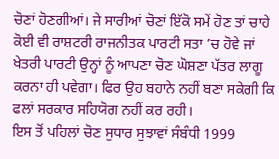ਚੋਣਾਂ ਹੋਣਗੀਆਂ। ਜੇ ਸਾਰੀਆਂ ਚੋਣਾਂ ਇੱਕੋ ਸਮੇਂ ਹੋਣ ਤਾਂ ਚਾਹੇ ਕੋਈ ਵੀ ਰਾਸ਼ਟਰੀ ਰਾਜਨੀਤਕ ਪਾਰਟੀ ਸਤਾ ’ਚ ਹੋਵੇ ਜਾਂ ਖੇਤਰੀ ਪਾਰਟੀ ਉਨ੍ਹਾਂ ਨੂੰ ਆਪਣਾ ਚੋਣ ਘੋਸ਼ਣਾ ਪੱਤਰ ਲਾਗੂ ਕਰਨਾ ਹੀ ਪਵੇਗਾ। ਫਿਰ ਉਹ ਬਹਾਨੇ ਨਹੀਂ ਬਣਾ ਸਕੇਗੀ ਕਿ ਫਲਾਂ ਸਰਕਾਰ ਸਹਿਯੋਗ ਨਹੀਂ ਕਰ ਰਹੀ।
ਇਸ ਤੋਂ ਪਹਿਲਾਂ ਚੋਣ ਸੁਧਾਰ ਸੁਝਾਵਾਂ ਸੰਬੰਧੀ 1999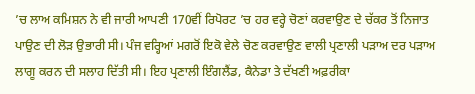’ਚ ਲਾਅ ਕਮਿਸ਼ਨ ਨੇ ਵੀ ਜਾਰੀ ਆਪਣੀ 170ਵੀਂ ਰਿਪੋਰਟ ’ਚ ਹਰ ਵਰ੍ਹੇ ਚੋਣਾਂ ਕਰਵਾਉਣ ਦੇ ਚੱਕਰ ਤੋਂ ਨਿਜਾਤ ਪਾਉਣ ਦੀ ਲੋੜ ਉਭਾਰੀ ਸੀ। ਪੰਜ ਵਰ੍ਹਿਆਂ ਮਗਰੋਂ ਇਕੋ ਵੇਲੇ ਚੋਣ ਕਰਵਾਉਣ ਵਾਲੀ ਪ੍ਰਣਾਲੀ ਪੜਾਅ ਦਰ ਪੜਾਅ ਲਾਗੂ ਕਰਨ ਦੀ ਸਲਾਹ ਦਿੱਤੀ ਸੀ। ਇਹ ਪ੍ਰਣਾਲੀ ਇੰਗਲੈਂਡ, ਕੈਨੇਡਾ ਤੇ ਦੱਖਣੀ ਅਫ਼ਰੀਕਾ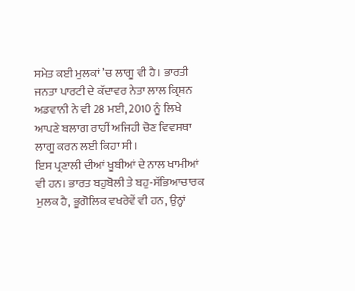ਸਮੇਤ ਕਈ ਮੁਲਕਾਂ ’ਚ ਲਾਗੂ ਵੀ ਹੈ। ਭਾਰਤੀ ਜਨਤਾ ਪਾਰਟੀ ਦੇ ਕੱਦਾਵਰ ਨੇਤਾ ਲਾਲ ਕ੍ਰਿਸ਼ਨ ਅਡਵਾਨੀ ਨੇ ਵੀ 28 ਮਈ, 2010 ਨੂੰ ਲਿਖੇ ਆਪਣੇ ਬਲਾਗ ਰਾਹੀਂ ਅਜਿਹੀ ਚੋਣ ਵਿਵਸਥਾ ਲਾਗੂ ਕਰਨ ਲਈ ਕਿਹਾ ਸੀ।
ਇਸ ਪ੍ਰਣਾਲੀ ਦੀਆਂ ਖੂਬੀਆਂ ਦੇ ਨਾਲ ਖਾਮੀਆਂ ਵੀ ਹਨ। ਭਾਰਤ ਬਹੁਬੋਲੀ ਤੇ ਬਹੁ-ਸੱਭਿਆਚਾਰਕ ਮੁਲਕ ਹੈ, ਭੂਗੋਲਿਕ ਵਖਰੇਵੇਂ ਵੀ ਹਨ, ਉਨ੍ਹਾਂ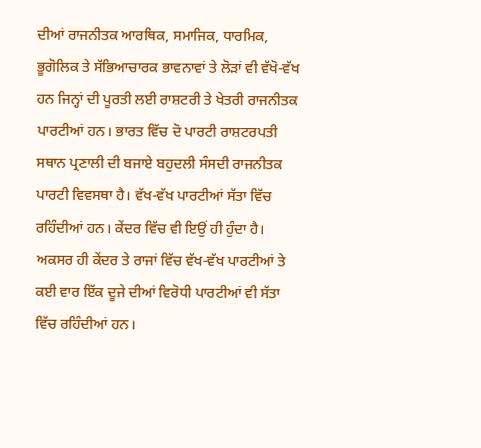ਦੀਆਂ ਰਾਜਨੀਤਕ ਆਰਥਿਕ, ਸਮਾਜਿਕ, ਧਾਰਮਿਕ, ਭੂਗੋਲਿਕ ਤੇ ਸੱਭਿਆਚਾਰਕ ਭਾਵਨਾਵਾਂ ਤੇ ਲੋੜਾਂ ਵੀ ਵੱਖੋ-ਵੱਖ ਹਨ ਜਿਨ੍ਹਾਂ ਦੀ ਪੂਰਤੀ ਲਈ ਰਾਸ਼ਟਰੀ ਤੇ ਖੇਤਰੀ ਰਾਜਨੀਤਕ ਪਾਰਟੀਆਂ ਹਨ। ਭਾਰਤ ਵਿੱਚ ਦੋ ਪਾਰਟੀ ਰਾਸ਼ਟਰਪਤੀ ਸਥਾਨ ਪ੍ਰਣਾਲੀ ਦੀ ਬਜਾਏ ਬਹੁਦਲੀ ਸੰਸਦੀ ਰਾਜਨੀਤਕ ਪਾਰਟੀ ਵਿਵਸਥਾ ਹੈ। ਵੱਖ-ਵੱਖ ਪਾਰਟੀਆਂ ਸੱਤਾ ਵਿੱਚ ਰਹਿੰਦੀਆਂ ਹਨ। ਕੇਂਦਰ ਵਿੱਚ ਵੀ ਇਉਂ ਹੀ ਹੁੰਦਾ ਹੈ। ਅਕਸਰ ਹੀ ਕੇਂਦਰ ਤੇ ਰਾਜਾਂ ਵਿੱਚ ਵੱਖ-ਵੱਖ ਪਾਰਟੀਆਂ ਤੇ ਕਈ ਵਾਰ ਇੱਕ ਦੂਜੇ ਦੀਆਂ ਵਿਰੋਧੀ ਪਾਰਟੀਆਂ ਵੀ ਸੱਤਾ ਵਿੱਚ ਰਹਿੰਦੀਆਂ ਹਨ।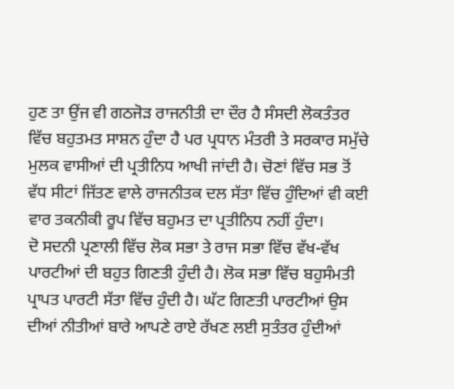ਹੁਣ ਤਾ ਉਂਜ ਵੀ ਗਠਜੋੜ ਰਾਜਨੀਤੀ ਦਾ ਦੌਰ ਹੈ ਸੰਸਦੀ ਲੋਕਤੰਤਰ ਵਿੱਚ ਬਹੁਤਮਤ ਸਾਸ਼ਨ ਹੁੰਦਾ ਹੈ ਪਰ ਪ੍ਰਧਾਨ ਮੰਤਰੀ ਤੇ ਸਰਕਾਰ ਸਮੁੱਚੇ ਮੁਲਕ ਵਾਸੀਆਂ ਦੀ ਪ੍ਰਤੀਨਿਧ ਆਖੀ ਜਾਂਦੀ ਹੈ। ਚੋਣਾਂ ਵਿੱਚ ਸਭ ਤੋਂ ਵੱਧ ਸੀਟਾਂ ਜਿੱਤਣ ਵਾਲੇ ਰਾਜਨੀਤਕ ਦਲ ਸੱਤਾ ਵਿੱਚ ਹੁੰਦਿਆਂ ਵੀ ਕਈ ਵਾਰ ਤਕਨੀਕੀ ਰੂਪ ਵਿੱਚ ਬਹੁਮਤ ਦਾ ਪ੍ਰਤੀਨਿਧ ਨਹੀਂ ਹੁੰਦਾ।
ਦੋ ਸਦਨੀ ਪ੍ਰਣਾਲੀ ਵਿੱਚ ਲੋਕ ਸਭਾ ਤੇ ਰਾਜ ਸਭਾ ਵਿੱਚ ਵੱਖ-ਵੱਖ ਪਾਰਟੀਆਂ ਦੀ ਬਹੁਤ ਗਿਣਤੀ ਹੁੰਦੀ ਹੈ। ਲੋਕ ਸਭਾ ਵਿੱਚ ਬਹੁਸੰਮਤੀ ਪ੍ਰਾਪਤ ਪਾਰਟੀ ਸੱਤਾ ਵਿੱਚ ਹੁੰਦੀ ਹੈ। ਘੱਟ ਗਿਣਤੀ ਪਾਰਟੀਆਂ ਉਸ ਦੀਆਂ ਨੀਤੀਆਂ ਬਾਰੇ ਆਪਣੇ ਰਾਏ ਰੱਖਣ ਲਈ ਸੁਤੰਤਰ ਹੁੰਦੀਆਂ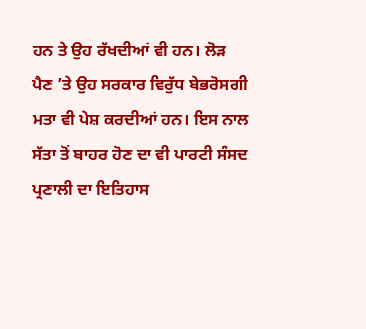ਹਨ ਤੇ ਉਹ ਰੱਖਦੀਆਂ ਵੀ ਹਨ। ਲੋੜ ਪੈਣ ’ਤੇ ਉਹ ਸਰਕਾਰ ਵਿਰੁੱਧ ਬੇਭਰੋਸਗੀ ਮਤਾ ਵੀ ਪੇਸ਼ ਕਰਦੀਆਂ ਹਨ। ਇਸ ਨਾਲ ਸੱਤਾ ਤੋਂ ਬਾਹਰ ਹੋਣ ਦਾ ਵੀ ਪਾਰਟੀ ਸੰਸਦ ਪ੍ਰਣਾਲੀ ਦਾ ਇਤਿਹਾਸ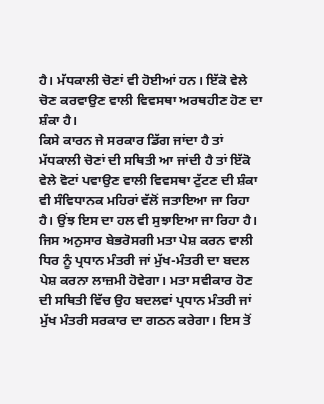ਹੈ। ਮੱਧਕਾਲੀ ਚੋਣਾਂ ਵੀ ਹੋਈਆਂ ਹਨ। ਇੱਕੋ ਵੇਲੇ ਚੋਣ ਕਰਵਾਉਣ ਵਾਲੀ ਵਿਵਸਥਾ ਅਰਥਹੀਣ ਹੋਣ ਦਾ ਸ਼ੰਕਾ ਹੈ।
ਕਿਸੇ ਕਾਰਨ ਜੇ ਸਰਕਾਰ ਡਿੱਗ ਜਾਂਦਾ ਹੈ ਤਾਂ ਮੱਧਕਾਲੀ ਚੋਣਾਂ ਦੀ ਸਥਿਤੀ ਆ ਜਾਂਦੀ ਹੈ ਤਾਂ ਇੱਕੋ ਵੇਲੇ ਵੋਟਾਂ ਪਵਾਉਣ ਵਾਲੀ ਵਿਵਸਥਾ ਟੁੱਟਣ ਦੀ ਸ਼ੰਕਾ ਵੀ ਸੰਵਿਧਾਨਕ ਮਹਿਰਾਂ ਵੱਲੋਂ ਜਤਾਇਆ ਜਾ ਰਿਹਾ ਹੈ। ਉਂਝ ਇਸ ਦਾ ਹਲ ਵੀ ਸੁਝਾਇਆ ਜਾ ਰਿਹਾ ਹੈ। ਜਿਸ ਅਨੁਸਾਰ ਬੇਭਰੋਸਗੀ ਮਤਾ ਪੇਸ਼ ਕਰਨ ਵਾਲੀ ਧਿਰ ਨੂੰ ਪ੍ਰਧਾਨ ਮੰਤਰੀ ਜਾਂ ਮੁੱਖ-ਮੰਤਰੀ ਦਾ ਬਦਲ ਪੇਸ਼ ਕਰਨਾ ਲਾਜ਼ਮੀ ਹੋਵੇਗਾ। ਮਤਾ ਸਵੀਕਾਰ ਹੋਣ ਦੀ ਸਥਿਤੀ ਵਿੱਚ ਉਹ ਬਦਲਵਾਂ ਪ੍ਰਧਾਨ ਮੰਤਰੀ ਜਾਂ ਮੁੱਖ ਮੰਤਰੀ ਸਰਕਾਰ ਦਾ ਗਠਨ ਕਰੇਗਾ। ਇਸ ਤੋਂ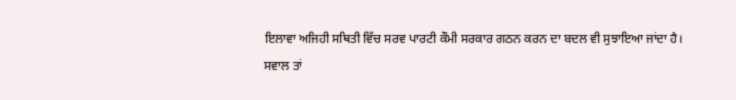ਇਲਾਵਾ ਅਜਿਹੀ ਸਥਿਤੀ ਵਿੱਚ ਸਰਵ ਪਾਰਟੀ ਕੌਮੀ ਸਰਕਾਰ ਗਠਨ ਕਰਨ ਦਾ ਬਦਲ ਵੀ ਸੁਝਾਇਆ ਜਾਂਦਾ ਹੈ।
ਸਵਾਲ ਤਾਂ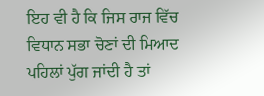ਇਹ ਵੀ ਹੈ ਕਿ ਜਿਸ ਰਾਜ ਵਿੱਚ ਵਿਧਾਨ ਸਭਾ ਚੋਣਾਂ ਦੀ ਮਿਆਦ ਪਹਿਲਾਂ ਪੁੱਗ ਜਾਂਦੀ ਹੈ ਤਾਂ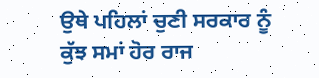ਉਥੇ ਪਹਿਲਾਂ ਚੁਣੀ ਸਰਕਾਰ ਨੂੰ ਕੁੱਝ ਸਮਾਂ ਹੋਰ ਰਾਜ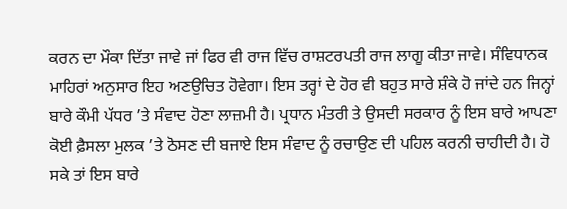ਕਰਨ ਦਾ ਮੌਕਾ ਦਿੱਤਾ ਜਾਵੇ ਜਾਂ ਫਿਰ ਵੀ ਰਾਜ ਵਿੱਚ ਰਾਸ਼ਟਰਪਤੀ ਰਾਜ ਲਾਗੂ ਕੀਤਾ ਜਾਵੇ। ਸੰਵਿਧਾਨਕ ਮਾਹਿਰਾਂ ਅਨੁਸਾਰ ਇਹ ਅਣਉਚਿਤ ਹੋਵੇਗਾ। ਇਸ ਤਰ੍ਹਾਂ ਦੇ ਹੋਰ ਵੀ ਬਹੁਤ ਸਾਰੇ ਸ਼ੰਕੇ ਹੋ ਜਾਂਦੇ ਹਨ ਜਿਨ੍ਹਾਂ ਬਾਰੇ ਕੌਮੀ ਪੱਧਰ ’ਤੇ ਸੰਵਾਦ ਹੋਣਾ ਲਾਜ਼ਮੀ ਹੈ। ਪ੍ਰਧਾਨ ਮੰਤਰੀ ਤੇ ਉਸਦੀ ਸਰਕਾਰ ਨੂੰ ਇਸ ਬਾਰੇ ਆਪਣਾ ਕੋਈ ਫ਼ੈਸਲਾ ਮੁਲਕ ’ਤੇ ਠੋਸਣ ਦੀ ਬਜਾਏ ਇਸ ਸੰਵਾਦ ਨੂੰ ਰਚਾਉਣ ਦੀ ਪਹਿਲ ਕਰਨੀ ਚਾਹੀਦੀ ਹੈ। ਹੋ ਸਕੇ ਤਾਂ ਇਸ ਬਾਰੇ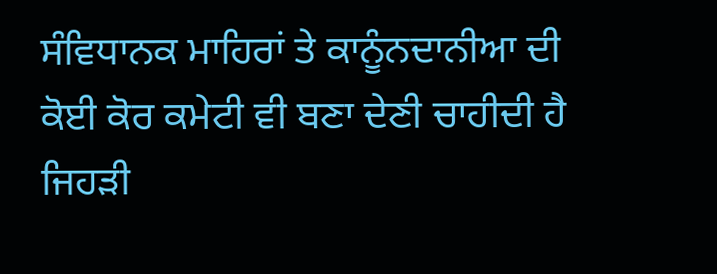ਸੰਵਿਧਾਨਕ ਮਾਹਿਰਾਂ ਤੇ ਕਾਨੂੰਨਦਾਨੀਆ ਦੀ ਕੋਈ ਕੋਰ ਕਮੇਟੀ ਵੀ ਬਣਾ ਦੇਣੀ ਚਾਹੀਦੀ ਹੈ ਜਿਹੜੀ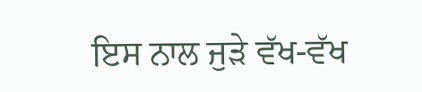ਇਸ ਨਾਲ ਜੁੜੇ ਵੱਖ-ਵੱਖ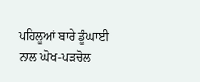ਪਹਿਲੂਆਂ ਬਾਰੇ ਡੂੰਘਾਈ ਨਾਲ ਘੋਖ-ਪੜਚੋਲ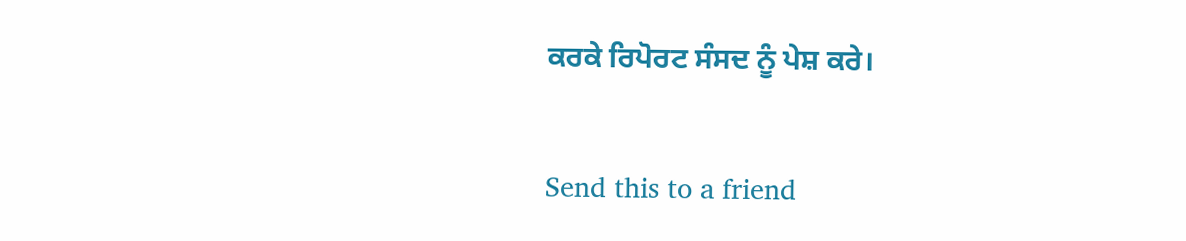ਕਰਕੇ ਰਿਪੋਰਟ ਸੰਸਦ ਨੂੰ ਪੇਸ਼ ਕਰੇ।

Send this to a friend